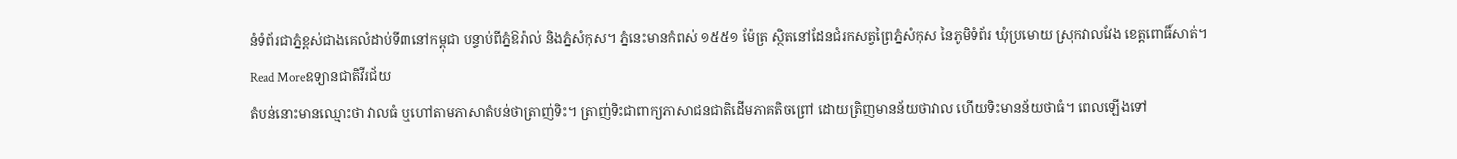នំទំព័រជាភ្នំខ្ពស់ជាងគេលំដាប់ទី៣នៅកម្ពុជា បន្ទាប់ពីភ្នំឱរ៉ាល់ និងភ្នំសំកុស។ ភ្នំនេះមានកំពស់ ១៥៥១ ម៉ែត្រ ស្ថិតនៅដែនជំរកសត្វព្រៃភ្នំសំកុស នៃភូមិទំព័រ ឃុំប្រមោយ ស្រុកវាលវែង ខេត្តពោធិ៍សាត់។
Read Moreឧទ្យានជាតិវីរជ័យ
តំបន់នោះមានឈ្មោះថា វាលធំ ឬហៅតាមភាសាតំបន់ថាត្រាញ់ទិះ។ ត្រាញ់ទិះជាពាក្យភាសាជនជាតិដើមភាគតិចព្រៅ ដោយត្រិញមានន័យថាវាល ហើយទិះមានន័យថាធំ។ ពេលឡើងទៅ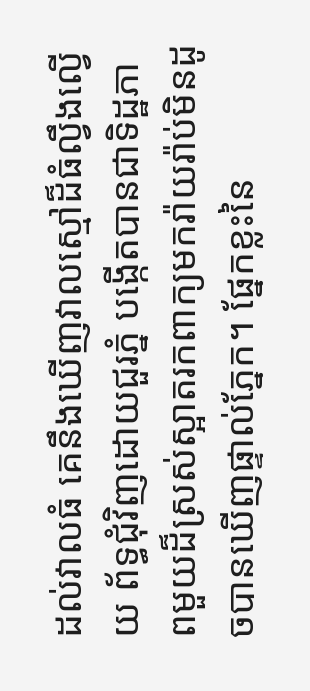ដល់វាលធំ គេនឹងឃើញវាលស្មៅដ៏ធំល្វឹងល្វើយ ព័ទ្ធជុំវិញដោយជួរភ្នំ បង្កើតបានជាទិដ្ឋភាពមួយដ៏ស្រស់ស្អាតរកពាក្យមករ៉ាយរ៉ាប់មិនដូចបានឃើញផ្ទាល់ភ្នែក។ ផ្នែកខ្លះនៃ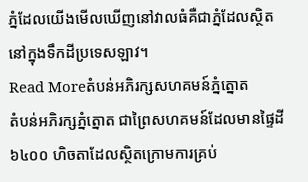ភ្នំដែលយើងមើលឃើញនៅវាលធំគឺជាភ្នំដែលស្ថិតនៅក្នុងទឹកដីប្រទេសឡាវ។
Read Moreតំបន់អភិរក្សសហគមន៍ភ្នំត្នោត
តំបន់អភិរក្សភ្នំត្នោត ជាព្រៃសហគមន៍ដែលមានផ្ទៃដី ៦៤០០ ហិចតាដែលស្ថិតក្រោមការគ្រប់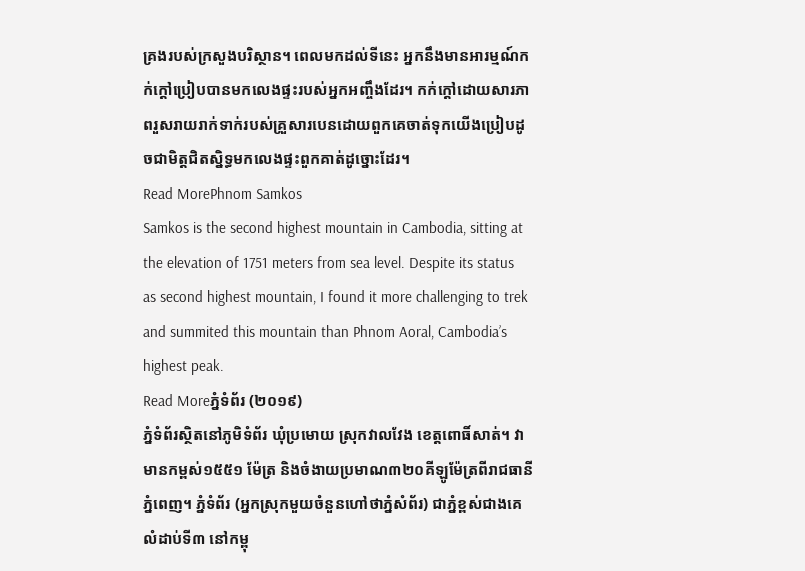គ្រងរបស់ក្រសួងបរិស្ថាន។ ពេលមកដល់ទីនេះ អ្នកនឹងមានអារម្មណ៍កក់ក្តៅប្រៀបបានមកលេងផ្ទះរបស់អ្នកអញ្ចឹងដែរ។ កក់ក្តៅដោយសារភាពរួសរាយរាក់ទាក់របស់គ្រួសារបេនដោយពួកគេចាត់ទុកយើងប្រៀបដូចជាមិត្តជិតស្និទ្ធមកលេងផ្ទះពួកគាត់ដូច្នោះដែរ។
Read MorePhnom Samkos
Samkos is the second highest mountain in Cambodia, sitting at the elevation of 1751 meters from sea level. Despite its status as second highest mountain, I found it more challenging to trek and summited this mountain than Phnom Aoral, Cambodia’s highest peak.
Read Moreភ្នំទំព័រ (២០១៩)
ភ្នំទំព័រស្ថិតនៅភូមិទំព័រ ឃុំប្រមោយ ស្រុកវាលវែង ខេត្តពោធិ៍សាត់។ វាមានកម្ពស់១៥៥១ ម៉ែត្រ និងចំងាយប្រមាណ៣២០គីឡូម៉ែត្រពីរាជធានីភ្នំពេញ។ ភ្នំទំព័រ (អ្នកស្រុកមួយចំនួនហៅថាភ្នំសំព័រ) ជាភ្នំខ្ពស់ជាងគេលំដាប់ទី៣ នៅកម្ពុ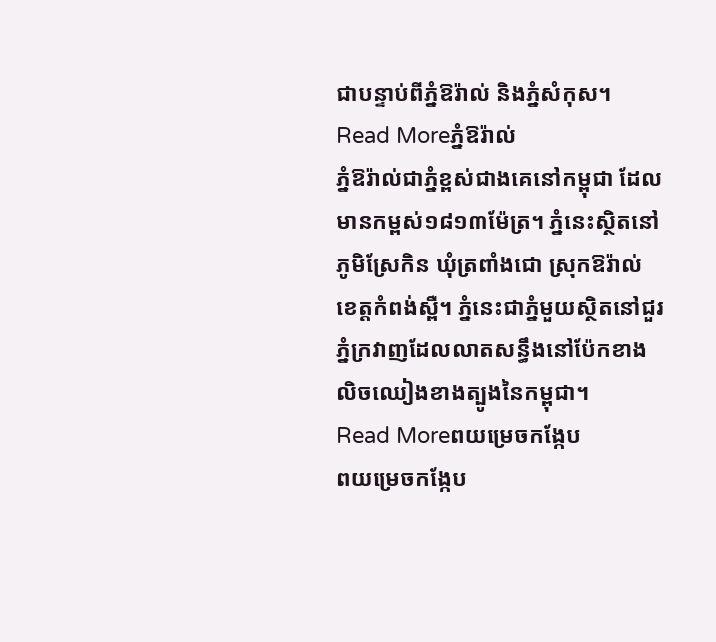ជាបន្ទាប់ពីភ្នំឱរ៉ាល់ និងភ្នំសំកុស។
Read Moreភ្នំឱរ៉ាល់
ភ្នំឱរ៉ាល់ជាភ្នំខ្ពស់ជាងគេនៅកម្ពុជា ដែលមានកម្ពស់១៨១៣ម៉ែត្រ។ ភ្នំនេះស្ថិតនៅភូមិស្រែកិន ឃុំត្រពាំងជោ ស្រុកឱរ៉ាល់ ខេត្តកំពង់ស្ពឺ។ ភ្នំនេះជាភ្នំមួយស្ថិតនៅជួរភ្នំក្រវាញដែលលាតសន្ធឹងនៅប៉ែកខាងលិចឈៀងខាងត្បូងនៃកម្ពុជា។
Read Moreពយម្រេចកង្កែប
ពយម្រេចកង្កែប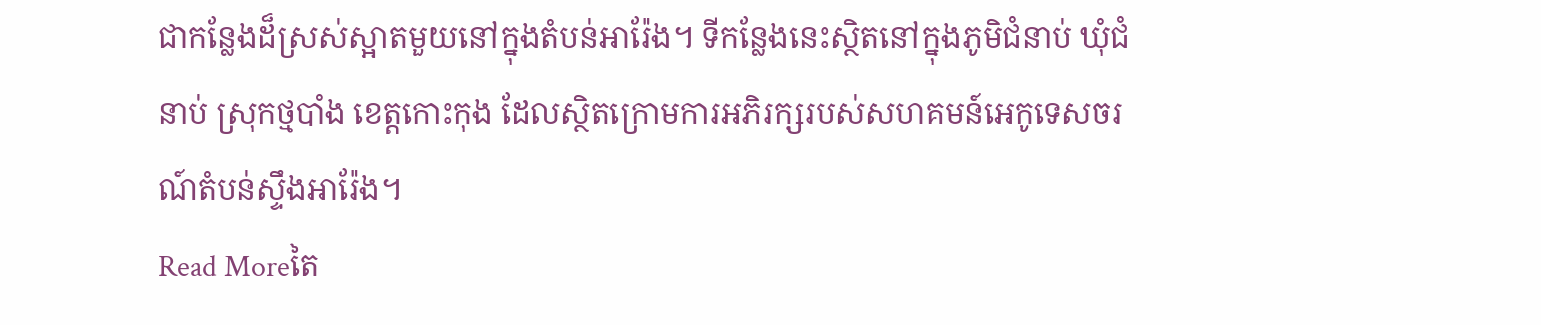ជាកន្លែងដ៏ស្រស់ស្អាតមួយនៅក្នុងតំបន់អារ៉ែង។ ទីកន្លែងនេះស្ថិតនៅក្នុងភូមិជំនាប់ ឃុំជំនាប់ ស្រុកថ្មបាំង ខេត្តកោះកុង ដែលស្ថិតក្រោមការអភិរក្សរបស់សហគមន៍អេកូទេសចរណ៍តំបន់ស្ទឹងអារ៉ែង។
Read Moreតៃ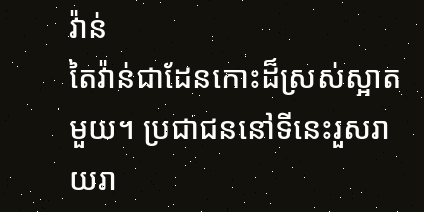វ៉ាន់
តៃវ៉ាន់ជាដែនកោះដ៏ស្រស់ស្អាតមួយ។ ប្រជាជននៅទីនេះរួសរាយរា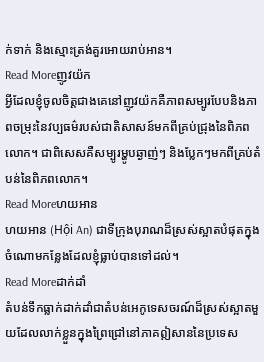ក់ទាក់ និងស្មោះត្រង់គួរអោយរាប់អាន។
Read Moreញូវយ៉ក
អ្វីដែលខ្ញុំចូលចិត្តជាងគេនៅញូវយ៉កគឺភាពសម្បូរបែបនិងភាពចម្រុះនៃវប្បធម៌របស់ជាតិសាសន៍មកពីគ្រប់ជ្រុងនៃពិភពលោក។ ជាពិសេសគឺសម្បូរម្ហូបឆ្ងាញ់ៗ និងប្លែកៗមកពីគ្រប់តំបន់នៃពិភពលោក។
Read Moreហយអាន
ហយអាន (Hội An) ជាទីក្រុងបុរាណដ៏ស្រស់ស្អាតបំផុតក្នុងចំណោមកន្លែងដែលខ្ញុំធ្លាប់បានទៅដល់។
Read Moreដាក់ដាំ
តំបន់ទឹកធ្លាក់ដាក់ដាំជាតំបន់អេកូទេសចរណ៍ដ៏ស្រស់ស្អាតមួយដែលលាក់ខ្លួនក្នុងព្រៃជ្រៅនៅភាគឦសាននៃប្រទេស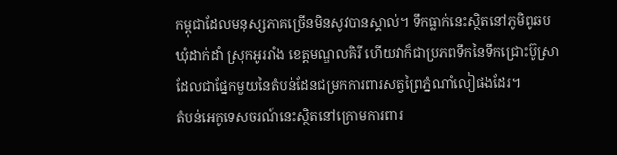កម្ពុជាដែលមនុស្សភាគច្រើនមិនសូវបានស្គាល់។ ទឹកធ្លាក់នេះស្ថិតនៅភូមិពូឆប ឃុំដាក់ដាំ ស្រុកអូររាំង ខេត្តមណ្ឌលគិរី ហើយវាក៏ជាប្រភពទឹកនៃទឹកជ្រោះប៊ូស្រាដែលជាផ្នែកមួយនៃតំបន់ដែនជម្រកការពារសត្វព្រៃភ្នំណាំលៀផងដែរ។
តំបន់អេកូទេសចរណ៍នេះស្ថិតនៅក្រោមការពារ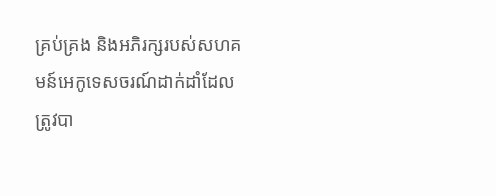គ្រប់គ្រង និងអភិរក្សរបស់សហគមន៍អេកូទេសចរណ៍ដាក់ដាំដែលត្រូវបា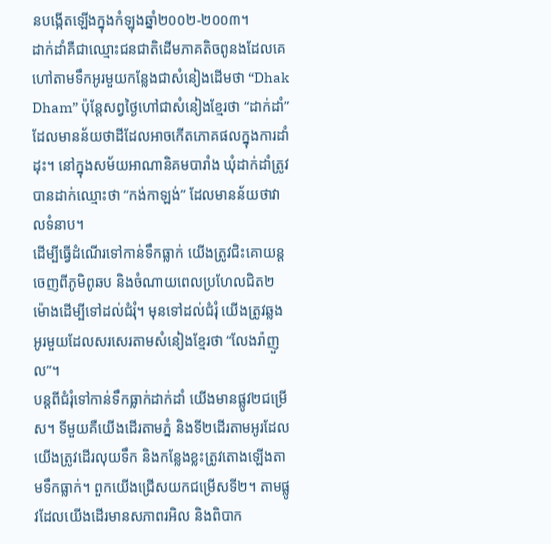នបង្កើតឡើងក្នុងកំឡុងឆ្នាំ២០០២-២០០៣។
ដាក់ដាំគឺជាឈ្មោះជនជាតិដើមភាគតិចពូនងដែលគេហៅតាមទឹកអូរមួយកន្លែងជាសំនៀងដើមថា “Dhak Dham” ប៉ុន្តែសព្វថ្ងៃហៅជាសំនៀងខ្មែរថា “ដាក់ដាំ” ដែលមានន័យថាដីដែលអាចកើតភោគផលក្នុងការដាំដុះ។ នៅក្នុងសម័យអាណានិគមបារាំង ឃុំដាក់ដាំត្រូវបានដាក់ឈ្មោះថា “កង់កាឡង់” ដែលមានន័យថាវាលទំនាប។
ដើម្បីធ្វើដំណើរទៅកាន់ទឹកធ្លាក់ យើងត្រូវជិះគោយន្តចេញពីភូមិពូឆប និងចំណាយពេលប្រហែលជិត២ម៉ោងដើម្បីទៅដល់ជំរុំ។ មុនទៅដល់ជំរុំ យើងត្រូវឆ្លងអូរមួយដែលសរសេរតាមសំនៀងខ្មែរថា “លែងរ៉ាញួល”។
បន្តពីជំរុំទៅកាន់ទឹកធ្លាក់ដាក់ដាំ យើងមានផ្លូវ២ជម្រើស។ ទីមួយគឺយើងដើរតាមភ្នំ និងទី២ដើរតាមអូរដែលយើងត្រូវដើរលុយទឹក និងកន្លែងខ្លះត្រូវតោងឡើងតាមទឹកធ្លាក់។ ពួកយើងជ្រើសយកជម្រើសទី២។ តាមផ្លូវដែលយើងដើរមានសភាពរអិល និងពិបាក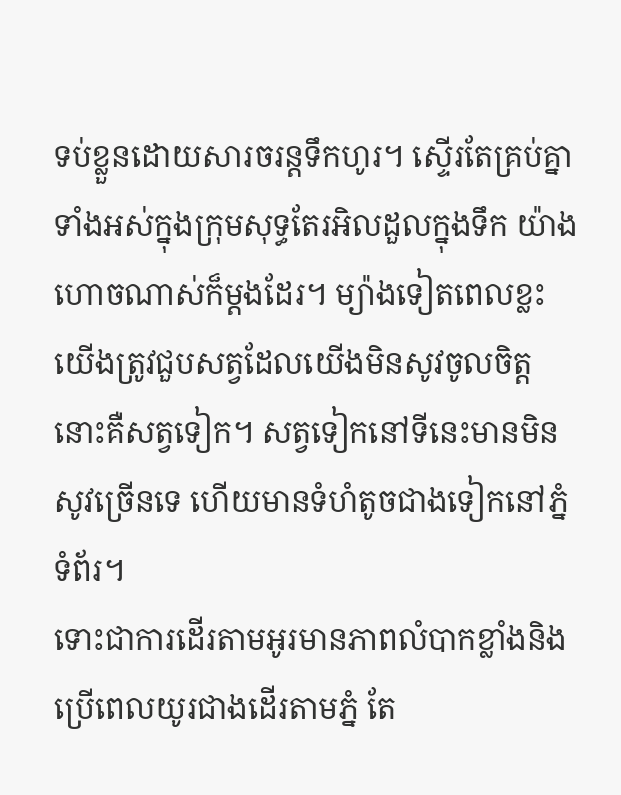ទប់ខ្លួនដោយសារចរន្តទឹកហូរ។ ស្ទើរតែគ្រប់គ្នាទាំងអស់ក្នុងក្រុមសុទ្ធតែរអិលដួលក្នុងទឹក យ៉ាងហោចណាស់ក៏ម្តងដែរ។ ម្យ៉ាងទៀតពេលខ្លះយើងត្រូវជួបសត្វដែលយើងមិនសូវចូលចិត្ត នោះគឺសត្វទៀក។ សត្វទៀកនៅទីនេះមានមិនសូវច្រើនទេ ហើយមានទំហំតូចជាងទៀកនៅភ្នំទំព័រ។
ទោះជាការដើរតាមអូរមានភាពលំបាកខ្លាំងនិងប្រើពេលយូរជាងដើរតាមភ្នំ តែ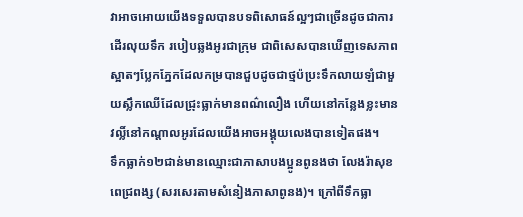វាអាចអោយយើងទទួលបានបទពិសោធន៍ល្អៗជាច្រើនដូចជាការដើរលុយទឹក របៀបឆ្លងអូរជាក្រុម ជាពិសេសបានឃើញទេសភាពស្អាតៗប្លែកភ្នែកដែលកម្របានជួបដូចជាថ្មប៉ប្រះទឹកលាយឡំជាមួយស្លឹកឈើដែលជ្រុះធ្លាក់មានពណ៌លឿង ហើយនៅកន្លែងខ្លះមានវល្លិ៍នៅកណ្តាលអូរដែលយើងអាចអង្គុយលេងបានទៀតផង។
ទឹកធ្លាក់១២ជាន់មានឈ្មោះជាភាសាបងប្អូនពូនងថា លែងរ៉ាសុខពេជ្រពង្ស (សរសេរតាមសំនៀងភាសាពូនង)។ ក្រៅពីទឹកធ្លា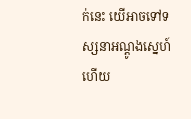ក់នេះ យើអាចទៅទស្សនាអណ្តូងស្នេហ៍ ហើយ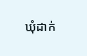ឃុំដាក់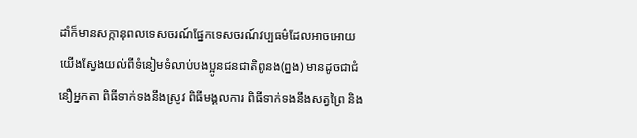ដាំក៏មានសក្កានុពលទេសចរណ៍ផ្នែកទេសចរណ៍វប្បធម៌ដែលអាចអោយយើងស្វែងយល់ពីទំនៀមទំលាប់បងប្អូនជនជាតិពូនង(ព្នង) មានដូចជាជំនឿអ្នកតា ពិធីទាក់ទងនឹងស្រូវ ពិធីមង្គលការ ពិធីទាក់ទងនឹងសត្វព្រៃ និង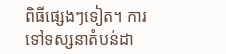ពិធីផ្សេងៗទៀត។ ការទៅទស្សនាតំបន់ដា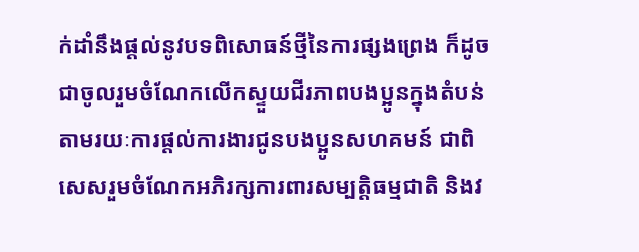ក់ដាំនឹងផ្តល់នូវបទពិសោធន៍ថ្មីនៃការផ្សងព្រេង ក៏ដូចជាចូលរួមចំណែកលើកស្ទួយជីរភាពបងប្អូនក្នុងតំបន់តាមរយៈការផ្តល់ការងារជូនបងប្អូនសហគមន៍ ជាពិសេសរួមចំណែកអភិរក្សការពារសម្បត្តិធម្មជាតិ និងវ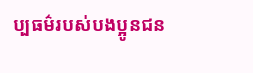ប្បធម៌របស់បងប្អូនជន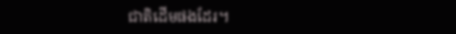ជាតិដើមផងដែរ។